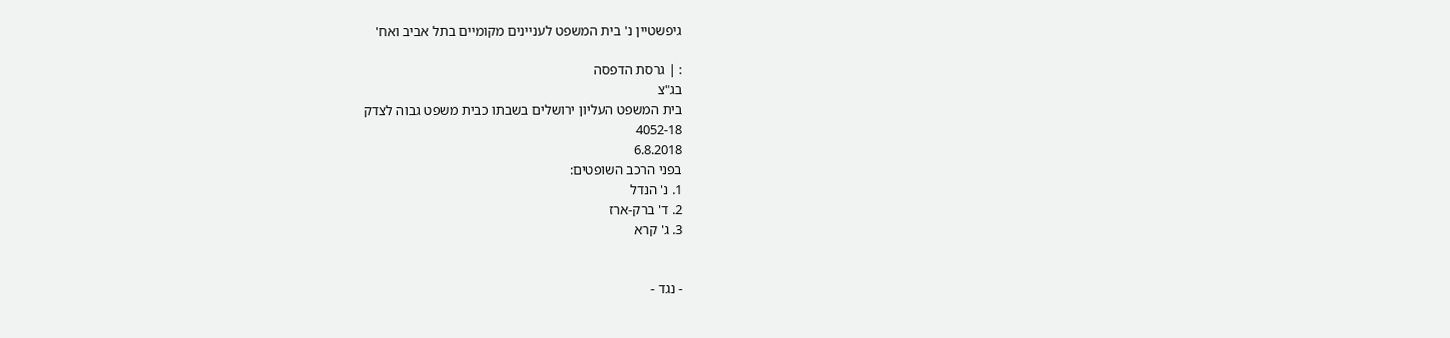גיפשטיין נ' בית המשפט לעניינים מקומיים בתל אביב ואח'

: | גרסת הדפסה
בג"צ
בית המשפט העליון ירושלים בשבתו כבית משפט גבוה לצדק
4052-18
6.8.2018
בפני הרכב השופטים:
1. נ' הנדל
2. ד' ברק-ארז
3. ג' קרא


- נגד -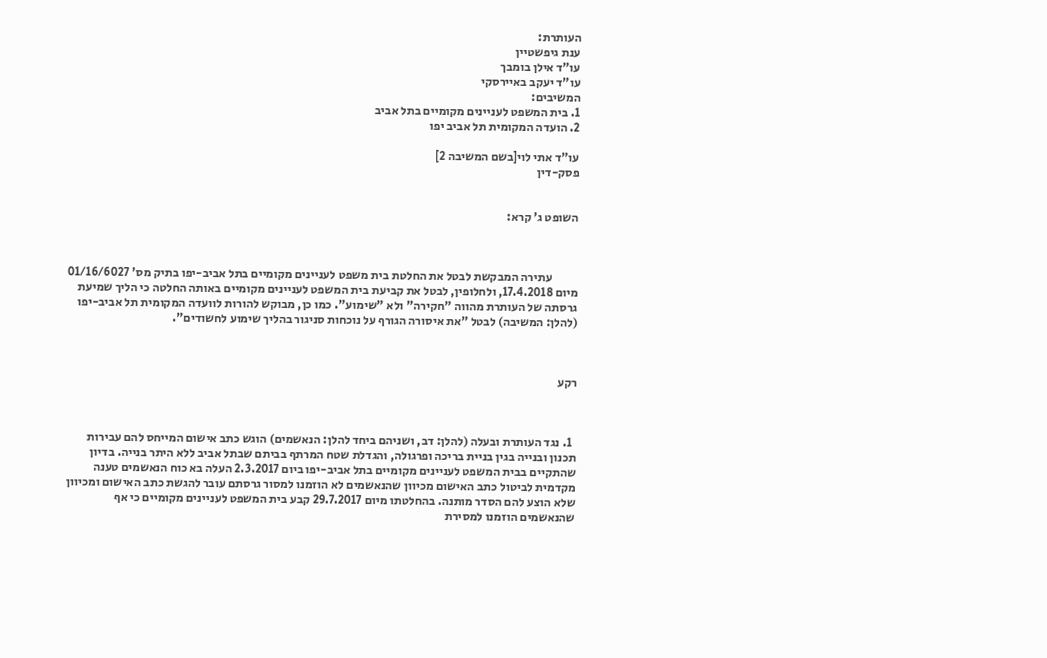העותרת:
ענת גיפשטיין
עו"ד אילן בומבך
עו"ד יעקב באיירסקי
המשיבים:
1. בית המשפט לעניינים מקומיים בתל אביב
2. הועדה המקומית תל אביב יפו

עו"ד אתי לוי[בשם המשיבה 2]
פסק-דין


השופט ג' קרא:



           עתירה המבקשת לבטל את החלטת בית משפט לעניינים מקומיים בתל אביב-יפו בתיק מס' 01/16/6027 מיום 17.4.2018, ולחלופין, לבטל את קביעת בית המשפט לעניינים מקומיים באותה החלטה כי הליך שמיעת גרסתה של העותרת מהווה "חקירה" ולא "שימוע". כמו כן, מבוקש להורות לוועדה המקומית תל אביב-יפו (להלן: המשיבה) לבטל "את איסורה הגורף על נוכחות סניגור בהליך שימוע לחשודים".



רקע



  1. נגד העותרת ובעלה (להלן: דב, ושניהם ביחד להלן: הנאשמים) הוגש כתב אישום המייחס להם עבירות תכנון ובנייה בגין בניית בריכה ופרגולה, והגדלת שטח המרתף בביתם שבתל אביב ללא היתר בנייה. בדיון שהתקיים בבית המשפט לעניינים מקומיים בתל אביב-יפו ביום 2.3.2017 העלה בא כוח הנאשמים טענה מקדמית לביטול כתב האישום מכיוון שהנאשמים לא הוזמנו למסור גרסתם עובר להגשת כתב האישום ומכיוון שלא הוצע להם הסדר מותנה. בהחלטתו מיום 29.7.2017 קבע בית המשפט לעניינים מקומיים כי אף שהנאשמים הוזמנו למסירת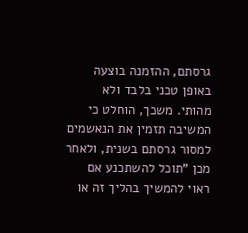גרסתם, ההזמנה בוצעה באופן טכני בלבד ולא מהותי. משכך, הוחלט כי המשיבה תזמין את הנאשמים למסור גרסתם בשנית, ולאחר מכן "תוכל להשתכנע אם ראוי להמשיך בהליך זה או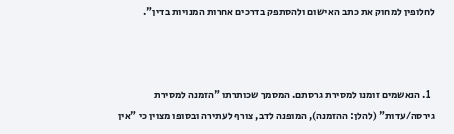לחלופין למחוק את כתב האישום ולהסתפק בדרכים אחרות המנויות בדין".



  1. הנאשמים זומנו למסירת גרסתם. המסמך שכותרתו "הזמנה למסירת גירסה/עדות" (להלן: ההזמנה), המופנה לדב, צורף לעתירה ובסופו מצוין כי "אין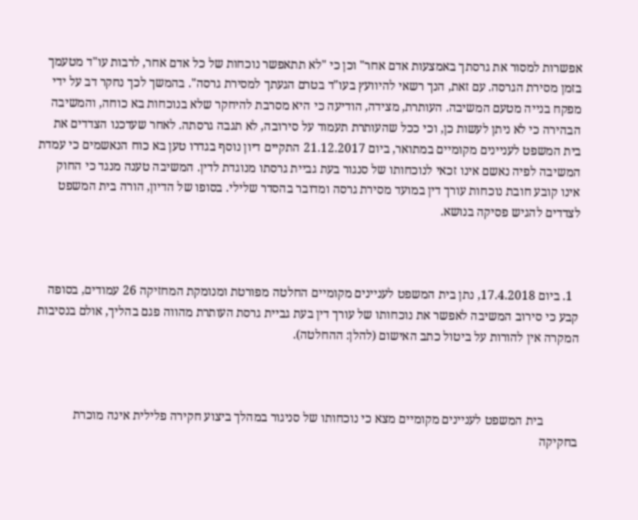אפשרות למסור את גרסתך באמצעות אדם אחר" וכן כי "לא תתאפשר נוכחות של כל אדם אחר, לרבות עו"ד מטעמך בזמן מסירת הגרסה. עם זאת, הנך רשאי להיוועץ בעו"ד בטרם הגעתך למסירת גרסה". בהמשך לכך נחקר דב על ידי מפקח בנייה מטעם המשיבה. העותרת, מצידה, הודיעה כי היא מסרבת להיחקר שלא בנוכחות בא כוחה, והמשיבה הבהירה כי לא ניתן לעשות כן, וכי ככל שהעותרת תעמוד על סירובה, לא תגבה גרסתה. לאחר שעדכנו הצדדים את בית המשפט לעניינים מקומיים במתואר, ביום 21.12.2017 התקיים דיון נוסף בגדרו טען בא כוח הנאשמים כי עמדת המשיבה לפיה נאשם אינו זכאי לנוכחותו של סנגור בעת גביית גרסתו מנוגדת לדין. המשיבה טענה מנגד כי החוק אינו קובע חובת נוכחות עורך דין במועד מסירת גרסה ומדובר בהסדר שלילי. בסופו של הדיון, הורה בית המשפט לצדדים להגיש פסיקה בנושא.



  1. ביום 17.4.2018, נתן בית המשפט לעניינים מקומיים החלטה מפורטת ומנומקת המחזיקה 26 עמודים, בסופה קבע כי סירוב המשיבה לאפשר את נוכחותו של עורך דין בעת גביית גרסת העותרת מהווה פגם בהליך, אולם בנסיבות המקרה אין להורות על ביטול כתב האישום (להלן: ההחלטה).



           בית המשפט לעניינים מקומיים מצא כי נוכחותו של סניגור במהלך ביצוע חקירה פלילית אינה מוכרת בחקיקה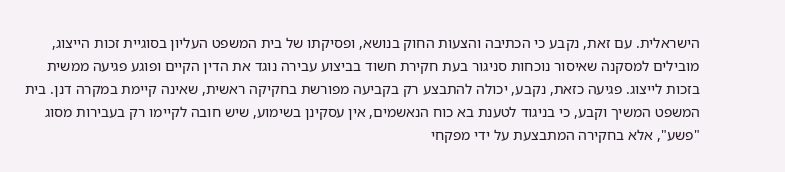הישראלית. עם זאת, נקבע כי הכתיבה והצעות החוק בנושא, ופסיקתו של בית המשפט העליון בסוגיית זכות הייצוג, מובילים למסקנה שאיסור נוכחות סניגור בעת חקירת חשוד בביצוע עבירה נוגד את הדין הקיים ופוגע פגיעה ממשית בזכות לייצוג. פגיעה כזאת, נקבע, יכולה להתבצע רק בקביעה מפורשת בחקיקה ראשית, שאינה קיימת במקרה דנן. בית המשפט המשיך וקבע, כי בניגוד לטענת בא כוח הנאשמים, אין עסקינן בשימוע, שיש חובה לקיימו רק בעבירות מסוג "פשע", אלא בחקירה המתבצעת על ידי מפקחי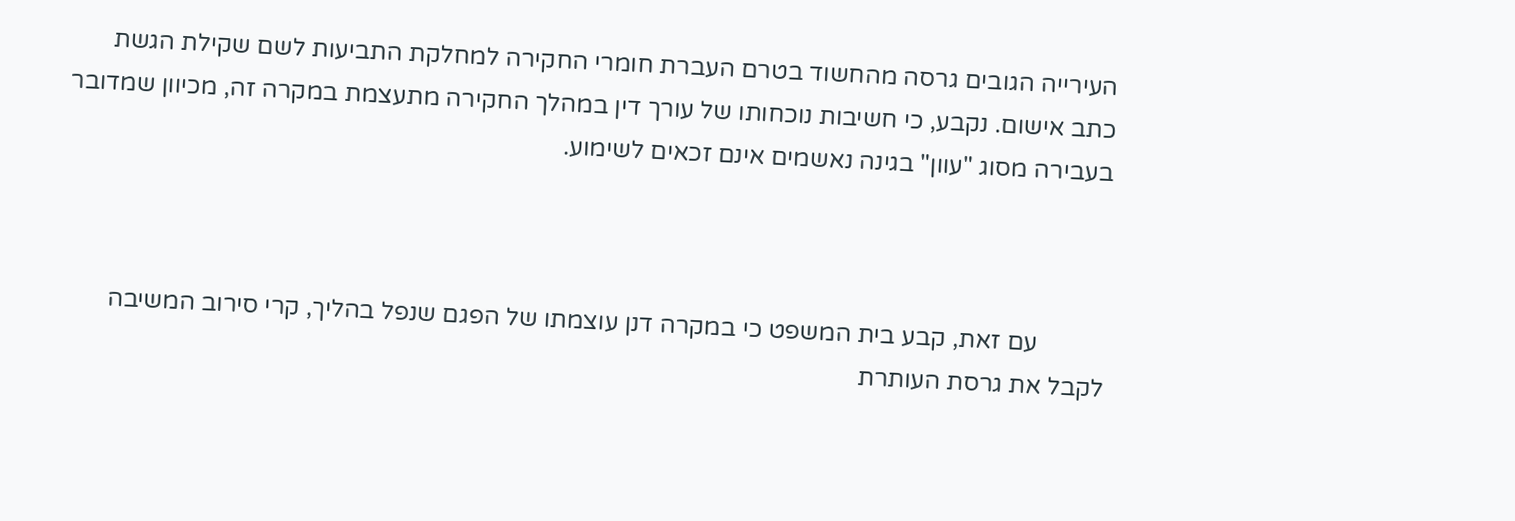העירייה הגובים גרסה מהחשוד בטרם העברת חומרי החקירה למחלקת התביעות לשם שקילת הגשת כתב אישום. נקבע, כי חשיבות נוכחותו של עורך דין במהלך החקירה מתעצמת במקרה זה, מכיוון שמדובר בעבירה מסוג "עוון" בגינה נאשמים אינם זכאים לשימוע.



           עם זאת, קבע בית המשפט כי במקרה דנן עוצמתו של הפגם שנפל בהליך, קרי סירוב המשיבה לקבל את גרסת העותרת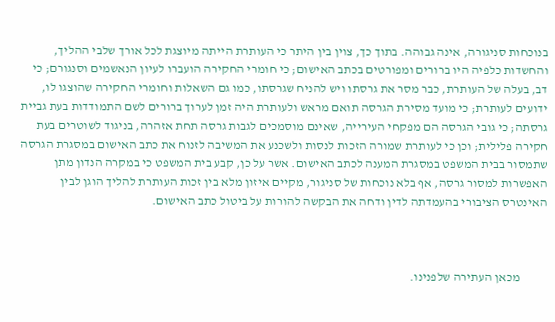בנוכחות סניגורה, אינה גבוהה. בתוך כך, צוין בין היתר כי העותרת הייתה מיוצגת לכל אורך שלבי ההליך, והחשדות כלפיה היו ברורים ומפורטים בכתב האישום; כי חומרי החקירה הועברו לעיון הנאשמים וסנגורם; כי דב, בעלה של העותרת, כבר מסר את גרסתו ויש להניח שגרסתו, כמו גם השאלות וחומרי החקירה שהוצגו לו, ידועים לעותרת; כי מועד מסירת הגרסה תואם מראש ולעותרת היה זמן לערוך ברורים לשם התמודדות בעת גביית גרסתה; כי גובי הגרסה הם מפקחי העירייה, שאינם מוסמכים לגבות גרסה תחת אזהרה, בניגוד לשוטרים בעת חקירה פלילית; וכן כי לעותרת שמורה הזכות לנסות ולשכנע את המשיבה לזנוח את כתב האישום במסגרת הגרסה שתמסור בבית המשפט במסגרת המענה לכתב האישום. אשר על כן, קבע בית המשפט כי במקרה הנדון מתן האפשרות למסור גרסה, אף בלא נוכחות של סניגור, מקיים איזון מלא בין זכות העותרת להליך הוגן לבין האינטרס הציבורי בהעמדתה לדין ודחה את הבקשה להורות על ביטול כתב האישום.



           מכאן העתירה שלפנינו.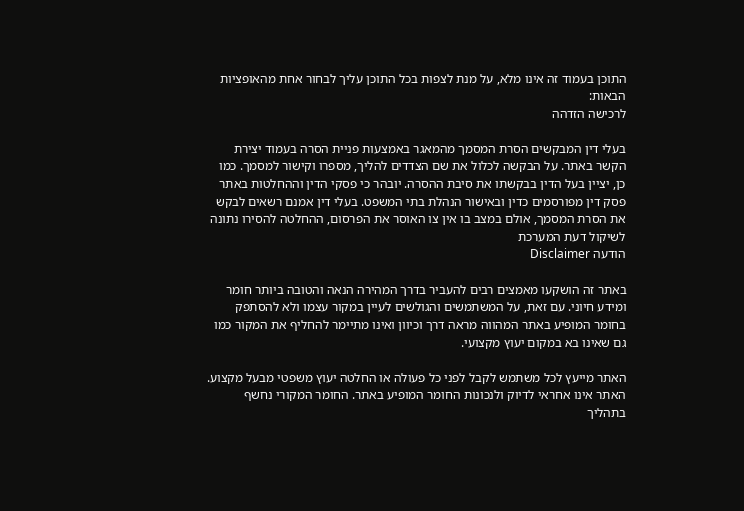התוכן בעמוד זה אינו מלא, על מנת לצפות בכל התוכן עליך לבחור אחת מהאופציות הבאות:
לרכישה הזדהה

בעלי דין המבקשים הסרת המסמך מהמאגר באמצעות פניית הסרה בעמוד יצירת הקשר באתר. על הבקשה לכלול את שם הצדדים להליך, מספרו וקישור למסמך. כמו כן, יציין בעל הדין בבקשתו את סיבת ההסרה. יובהר כי פסקי הדין וההחלטות באתר פסק דין מפורסמים כדין ובאישור הנהלת בתי המשפט. בעלי דין אמנם רשאים לבקש את הסרת המסמך, אולם במצב בו אין צו האוסר את הפרסום, ההחלטה להסירו נתונה לשיקול דעת המערכת
הודעה Disclaimer

באתר זה הושקעו מאמצים רבים להעביר בדרך המהירה הנאה והטובה ביותר חומר ומידע חיוני. עם זאת, על המשתמשים והגולשים לעיין במקור עצמו ולא להסתפק בחומר המופיע באתר המהווה מראה דרך וכיוון ואינו מתיימר להחליף את המקור כמו גם שאינו בא במקום יעוץ מקצועי.

האתר מייעץ לכל משתמש לקבל לפני כל פעולה או החלטה יעוץ משפטי מבעל מקצוע. האתר אינו אחראי לדיוק ולנכונות החומר המופיע באתר. החומר המקורי נחשף בתהליך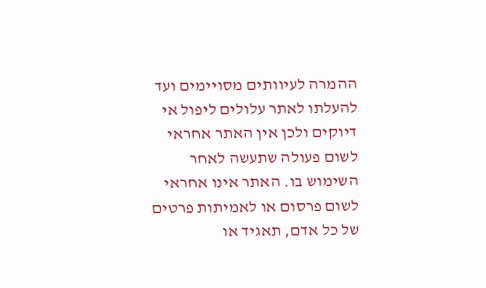ההמרה לעיוותים מסויימים ועד להעלתו לאתר עלולים ליפול אי דיוקים ולכן אין האתר אחראי לשום פעולה שתעשה לאחר השימוש בו. האתר אינו אחראי לשום פרסום או לאמיתות פרטים של כל אדם, תאגיד או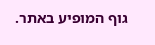גוף המופיע באתר.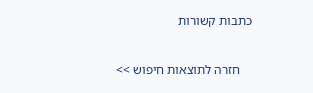כתבות קשורות

    חזרה לתוצאות חיפוש >>